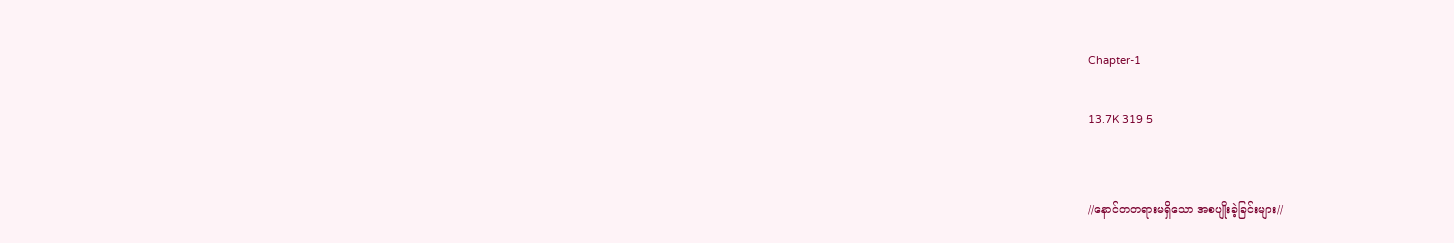Chapter-1

13.7K 319 5


//နောင်တတရားမရှိသော အစပျိုးခဲ့ခြင်းများ//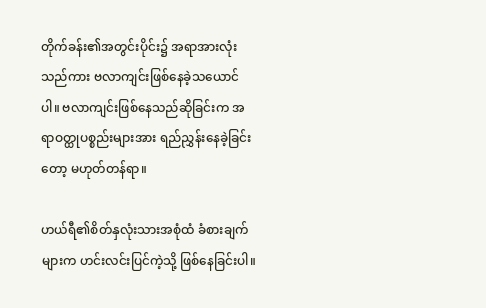တိုက်ခန်း၏အတွင်းပိုင်း၌ အရာအားလုံးသည်ကား ဗလာကျင်းဖြစ်နေခဲ့သယောင်ပါ။ ဗလာကျင်းဖြစ်နေသည်ဆိုခြင်းက အရာဝတ္ထုပစ္စည်းများအား ရည်ညွှန်းနေခဲ့ခြင်းတော့ မဟုတ်တန်ရာ။

ဟယ်ရီ၏စိတ်နှလုံးသားအစုံထံ ခံစားချက်များက ဟင်းလင်းပြင်ကဲ့သို့ ဖြစ်နေခြင်းပါ။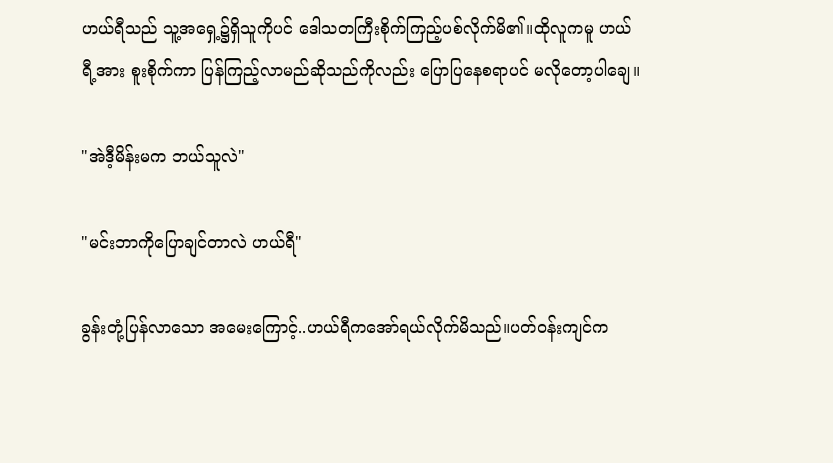ဟယ်ရီသည် သူ့အရှေ့၌ရှိသူကိုပင် ဒေါသတကြီးစိုက်ကြည့်ပစ်လိုက်မိ၏။ထိုလူကမူ ဟယ်ရီ့အား စူးစိုက်ကာ ပြန်ကြည့်လာမည်ဆိုသည်ကိုလည်း ပြောပြနေစရာပင် မလိုတော့ပါချေ။

"အဲဒီ့မိန်းမက ဘယ်သူလဲ"

"မင်းဘာကိုပြောချင်တာလဲ ဟယ်ရီ"

ခွန်းတုံ့ပြန်လာသော အမေးကြောင့်..ဟယ်ရီကအော်ရယ်လိုက်မိသည်။ပတ်ဝန်းကျင်က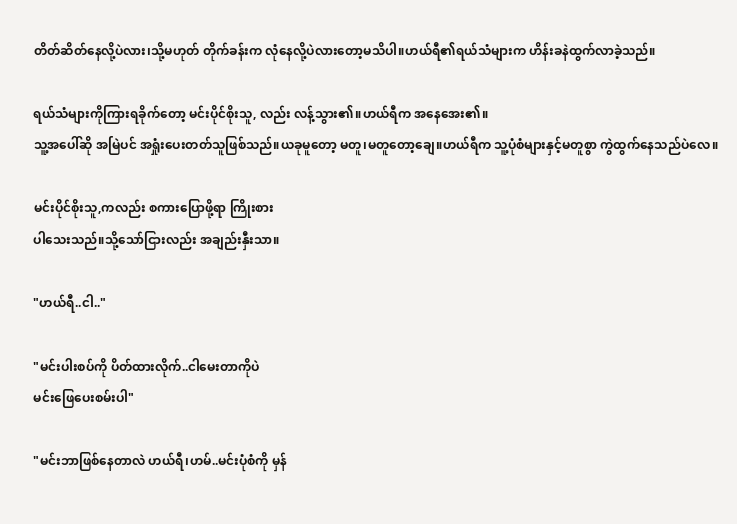တိတ်ဆိတ်နေလို့ပဲလား၊သို့မဟုတ် တိုက်ခန်းက လုံနေလို့ပဲလားတော့မသိပါ။ဟယ်ရီ၏ရယ်သံများက ဟိန်းခနဲထွက်လာခဲ့သည်။

ရယ်သံများကိုကြားရခိုက်တော့ မင်းပိုင်စိုးသူ, လည်း လန့်သွား၏။ဟယ်ရီက အနေအေး၏။
သူ့အပေါ်ဆို အမြဲပင် အရှုံးပေးတတ်သူဖြစ်သည်။ယခုမူတော့ မတူ၊မတူတော့ချေ။ဟယ်ရီက သူ့ပုံစံများနှင့်မတူစွာ ကွဲထွက်နေသည်ပဲလေ။

မင်းပိုင်စိုးသူ,ကလည်း စကားပြောဖို့ရာ ကြိုးစား
ပါသေးသည်။သို့သော်ငြားလည်း အချည်းနှီးသာ။

"ဟယ်ရီ..ငါ.."

"မင်းပါးစပ်ကို ပိတ်ထားလိုက်..ငါမေးတာကိုပဲ
မင်းဖြေပေးစမ်းပါ"

"မင်းဘာဖြစ်နေတာလဲ ဟယ်ရီ၊ဟမ်..မင်းပုံစံကို မှန်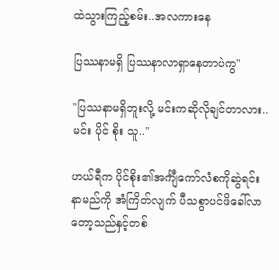ထဲသွားကြည့်စမ်း..အလကားနေ

ပြဿနာမရှိ ပြဿနာလာရှာနေတာပဲကွ"

"ပြဿနာမရှိဘူးလို့ မင်းကဆိုလိုချင်တာလား..
မင်း ပိုင် စိုး သူ.."

ဟယ်ရီက ပိုင်စိုး၏အင်္ကျီကော်လံစကိုဆွဲရင်း
နာမည်ကို အံကြိတ်လျက် ပီသစွာပင်ဖိခေါ်လာ
တော့သည်နှင့်တစ်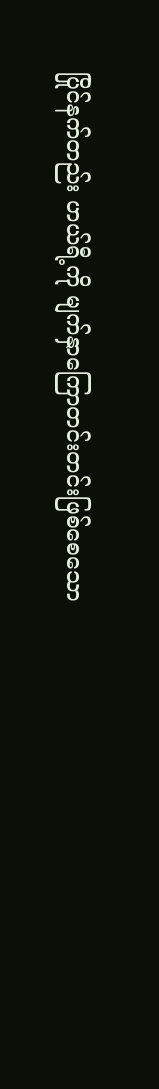ပြိုင်နက်တည်း ဟယ်ရီ့ကို မျက်နှာကြောတင်းတင်းဖြစ်စေသော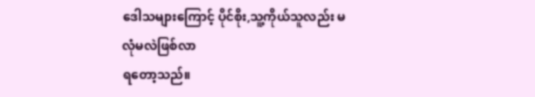ဒေါသများကြောင့် ပိုင်စိုး,သူ့ကိုယ်သူလည်း မလုံမလဲဖြစ်လာ
ရတော့သည်။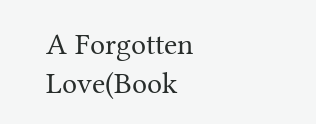A Forgotten Love(Book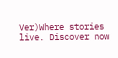Ver)Where stories live. Discover now